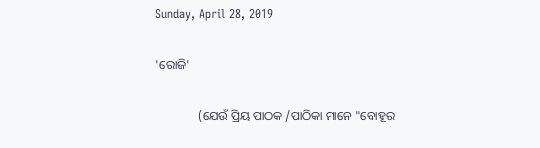Sunday, April 28, 2019

'ରୋଜି'

              (ଯେଉଁ ପ୍ରିୟ ପାଠକ /ପାଠିକା ମାନେ "ବୋହୂର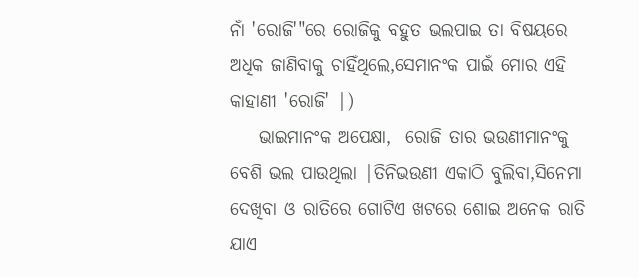ନାଁ 'ରୋଜି'"ରେ ରୋଜିକୁ ବହୁତ ଭଲପାଇ ତା ବିଷୟରେ ଅଧିକ ଜାଣିବାକୁ ଚାହିଁଥିଲେ,ସେମାନଂକ ପାଇଁ ମୋର ଏହି କାହାଣୀ 'ରୋଜି' |)
    ଭାଇମାନଂକ ଅପେକ୍ଷା,  ରୋଜି ତାର ଭଉଣୀମାନଂକୁ ବେଶି ଭଲ ପାଉଥିଲା |ତିନିଭଉଣୀ ଏକାଠି ବୁଲିବା,ସିନେମା ଦେଖିବା ଓ ରାତିରେ ଗୋଟିଏ ଖଟରେ ଶୋଇ ଅନେକ ରାତି ଯାଏ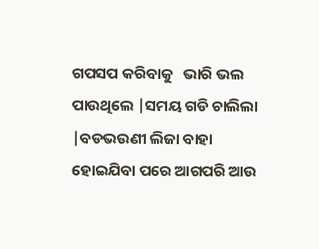ଗପସପ କରିବାକୁ   ଭାରି ଭଲ ପାଉଥିଲେ |ସମୟ ଗଡି ଚାଲିଲା |ବଡଭଉଣୀ ଲିଜା ବାହା ହୋଇଯିବା ପରେ ଆଗପରି ଆଉ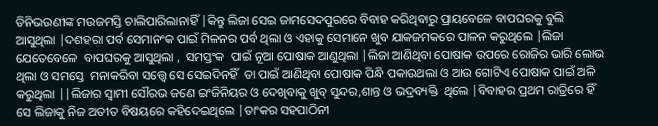ତିନିଭଉଣୀଙ୍କ ମଉଜମସ୍ତି ଚାଲିପାରିଲାନାହିଁ |କିନ୍ତୁ ଲିଜା ସେଇ ଜାମସେଦପୁରରେ ବିବାହ କରିଥିବାରୁ ପ୍ରାୟବେଳେ ବାପଘରକୁ ବୁଲି ଆସୁଥିଲା |ଦଶହରା ପର୍ବ ସେମାନଂକ ପାଇଁ ମିଳନର ପର୍ବ ଥିଲା ଓ ଏହାକୁ ସେମାନେ ଖୁବ ଯାକଜମକରେ ପାଳନ କରୁଥିଲେ |ଲିଜା ଯେତେବେଳେ  ବାପଘରକୁ ଆସୁଥିଲା ,  ସମସ୍ତଂକ  ପାଇଁ ନୂଆ ପୋଷାକ ଆଣୁଥିଲା |ଲିଜା ଆଣିଥିବା ପୋଷାକ ଉପରେ ରୋଜିର ଭାରି ଲୋଭ ଥିଲା ଓ ସମସ୍ତେ  ମନାକରିବା ସତ୍ତ୍ବେ ସେ ସେଇଦିନହିଁ  ତା ପାଇଁ ଆଣିଥିବା ପୋଷାକ ପିନ୍ଧି ପକାଉଥଲା ଓ ଆଉ ଗୋଟିଏ ପୋଷାକ ପାଇଁ ଅଳି କରୁଥିଲା ||ଲିଜାର ସ୍ବାମୀ ସୌରଭ ଜଣେ ଇଂଜିନିୟର ଓ ଦେଖିବାକୁ ଖୁବ୍ ସୁନ୍ଦର,ଶାନ୍ତ ଓ ଭଦ୍ରବ୍ୟକ୍ତି  ଥିଲେ |ବିବାହର ପ୍ରଥମ ରାତ୍ରିରେ ହିଁ ସେ ଲିଜାକୁ ନିଜ ଅତୀତ ବିଷୟରେ କହିଦେଇଥିଲେ |ତାଂକର ସହପାଠିନୀ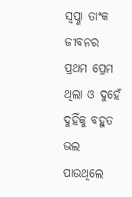ସ୍ବପ୍ଣା ତାଂକ ଜୀବନର ପ୍ରଥମ ପ୍ରେମ ଥିଲା ଓ ଦୁହେଁ ଦୁହିଁକୁ ବହୁତ ଭଲ ପାଉଥିଲେ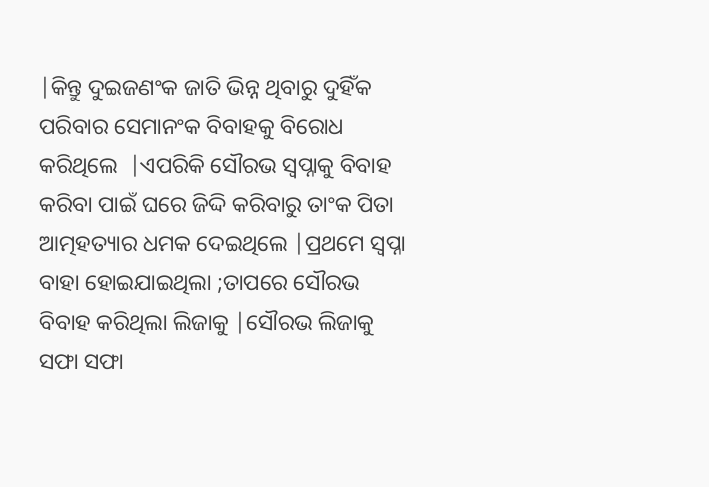|କିନ୍ତୁ ଦୁଇଜଣଂକ ଜାତି ଭିନ୍ନ ଥିବାରୁ ଦୁହିଁକ ପରିବାର ସେମାନଂକ ବିବାହକୁ ବିରୋଧ କରିଥିଲେ  |ଏପରିକି ସୌରଭ ସ୍ବପ୍ନାକୁ ବିବାହ କରିବା ପାଇଁ ଘରେ ଜିଦ୍ଦି କରିବାରୁ ତାଂକ ପିତା ଆତ୍ମହତ୍ୟାର ଧମକ ଦେଇଥିଲେ |ପ୍ରଥମେ ସ୍ବପ୍ନା ବାହା ହୋଇଯାଇଥିଲା ;ତାପରେ ସୌରଭ ବିବାହ କରିଥିଲା ଲିଜାକୁ |ସୌରଭ ଲିଜାକୁ ସଫା ସଫା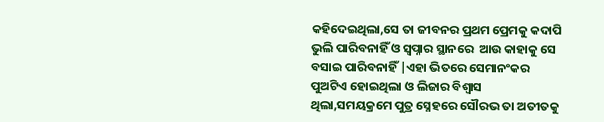କହିଦେଇଥିଲା,ସେ ତା ଜୀବନର ପ୍ରଥମ ପ୍ରେମକୁ କଦାପି ଭୁଲି ପାରିବନାହିଁ ଓ ସ୍ବପ୍ନାର ସ୍ଥାନରେ  ଆଉ କାହାକୁ ସେ ବସାଇ ପାରିବନାହିଁ |ଏହା ଭିତରେ ସେମାନଂକର ପୁଅଟିଏ ହୋଇଥିଲା ଓ ଲିଜାର ବିଶ୍ବାସ ଥିଲା,ସମୟକ୍ରମେ ପୁତ୍ର ସ୍ନେହରେ ସୌରଭ ତା ଅତୀତକୁ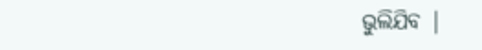ଭୁଲିଯିବ |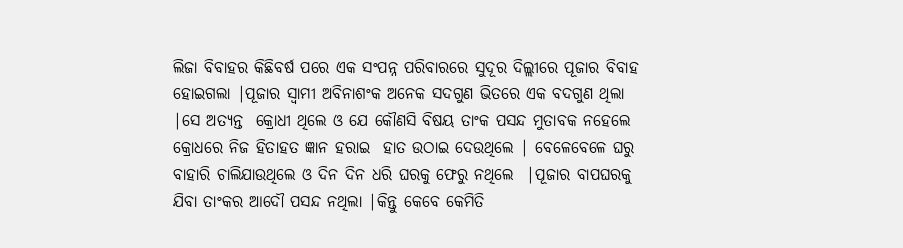ଲିଜା ବିବାହର କିଛିବର୍ଷ ପରେ ଏକ ସଂପନ୍ନ ପରିବାରରେ ସୁଦୂର ଦିଲ୍ଲୀରେ ପୂଜାର ବିବାହ ହୋଇଗଲା |ପୂଜାର ସ୍ବାମୀ ଅବିନାଶଂକ ଅନେକ ସଦଗୁଣ ଭିତରେ ଏକ ବଦଗୁଣ ଥିଲା |ସେ ଅତ୍ୟନ୍ତ  କ୍ରୋଧୀ ଥିଲେ ଓ ଯେ କୌଣସି ବିଷୟ ତାଂକ ପସନ୍ଦ ମୁତାବକ ନହେଲେ  କ୍ରୋଧରେ ନିଜ ହିତାହତ ଜ୍ଞାନ ହରାଇ  ହାତ ଉଠାଇ ଦେଉଥିଲେ | ବେଳେବେଳେ ଘରୁ ବାହାରି ଚାଲିଯାଉଥିଲେ ଓ ଦିନ ଦିନ ଧରି ଘରକୁ ଫେରୁ ନଥିଲେ  |ପୂଜାର ବାପଘରକୁ ଯିବା ତାଂକର ଆଦୌ ପସନ୍ଦ ନଥିଲା |କିନ୍ତୁ କେବେ କେମିତି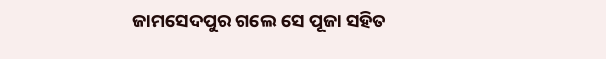ଜାମସେଦପୁର ଗଲେ ସେ ପୂଜା ସହିତ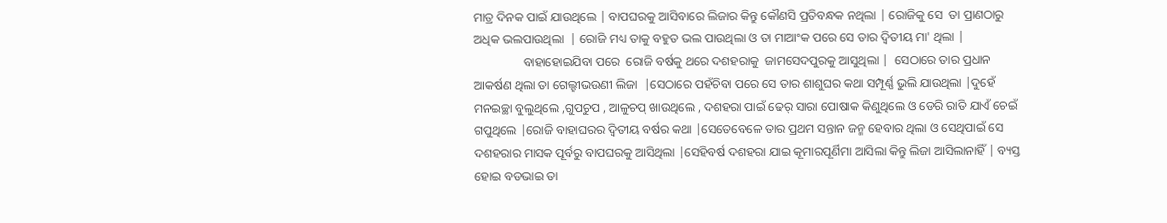ମାତ୍ର ଦିନକ ପାଇଁ ଯାଉଥିଲେ | ବାପଘରକୁ ଆସିବାରେ ଲିଜାର କିନ୍ତୁ କୌଣସି ପ୍ରତିବନ୍ଧକ ନଥିଲା | ରୋଜିକୁ ସେ  ତା ପ୍ରାଣଠାରୁ ଅଧିକ ଭଲପାଉଥିଲା  | ରୋଜି ମଧ୍ୟ ତାକୁ ବହୁତ ଭଲ ପାଉଥିଲା ଓ ତା ମାଆଂକ ପରେ ସେ ତାର ଦ୍ବିତୀୟ ମା' ଥିଲା |
                ବାହାହୋଇଯିବା ପରେ  ରୋଜି ବର୍ଷକୁ ଥରେ ଦଶହରାକୁ  ଜାମସେଦପୁରକୁ ଆସୁଥିଲା |  ସେଠାରେ ତାର ପ୍ରଧାନ ଆକର୍ଷଣ ଥିଲା ତା ଗେଲ୍ହୀଭଉଣୀ ଲିଜା  |ସେଠାରେ ପହଁଚିବା ପରେ ସେ ତାର ଶାଶୁଘର କଥା ସମ୍ପୂର୍ଣ୍ଣ ଭୁଲି ଯାଉଥିଲା |ଦୁହେଁ ମନଇଚ୍ଛା ବୁଲୁଥିଲେ ,ଗୁପଚୁପ , ଆଳୁଚପ୍ ଖାଉଥିଲେ , ଦଶହରା ପାଇଁ ଢେର୍ ସାରା ପୋଷାକ କିଣୁଥିଲେ ଓ ଡେରି ରାତି ଯାଏଁ ଚେଇଁ ଗପୁଥିଲେ |ରୋଜି ବାହାଘରର ଦ୍ବିତୀୟ ବର୍ଷର କଥା |ସେତେବେଳେ ତାର ପ୍ରଥମ ସନ୍ତାନ ଜନ୍ମ ହେବାର ଥିଲା ଓ ସେଥିପାଇଁ ସେ ଦଶହରାର ମାସକ ପୂର୍ବରୁ ବାପଘରକୁ ଆସିଥିଲା |ସେହିବର୍ଷ ଦଶହରା ଯାଇ କୂମାରପୂର୍ଣିମା ଆସିଲା କିନ୍ତୁ ଲିଜା ଆସିଲାନାହିଁ | ବ୍ୟସ୍ତ ହୋଇ ବଡଭାଇ ତା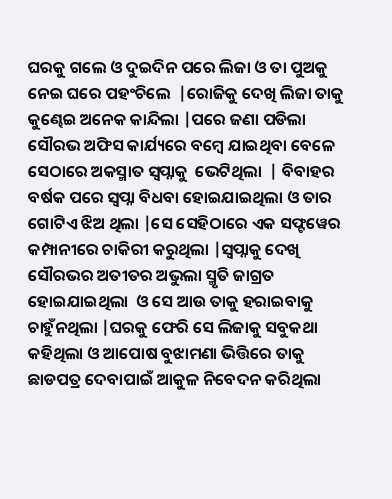ଘରକୁ ଗଲେ ଓ ଦୁଇଦିନ ପରେ ଲିଜା ଓ ତା ପୁଅକୁ ନେଇ ଘରେ ପହଂଚିଲେ  |ରୋଜିକୁ ଦେଖି ଲିଜା ତାକୁ କୁଣ୍ଢେଇ ଅନେକ କାନ୍ଦିଲା |ପରେ ଜଣା ପଡିଲା ସୌରଭ ଅଫିସ କାର୍ଯ୍ୟରେ ବମ୍ବେ ଯାଇଥିବା ବେଳେ ସେଠାରେ ଅକସ୍ମାତ ସ୍ବପ୍ନାକୁ  ଭେଟିଥିଲା  | ବିବାହର ବର୍ଷକ ପରେ ସ୍ବପ୍ନା ବିଧବା ହୋଇଯାଇଥିଲା ଓ ତାର ଗୋଟିଏ ଝିଅ ଥିଲା |ସେ ସେହିଠାରେ ଏକ ସଫ୍ଟୱେର କମ୍ପାନୀରେ ଚାକିରୀ କରୁଥିଲା |ସ୍ବପ୍ନାକୁ ଦେଖି ସୌରଭର ଅତୀତର ଅଭୁଲା ସ୍ମୃତି ଜାଗ୍ରତ ହୋଇଯାଇଥିଲା  ଓ ସେ ଆଉ ତାକୁ ହରାଇବାକୁ ଚାହୁଁନଥିଲା |ଘରକୁ ଫେରି ସେ ଲିଜାକୁ ସବୁକଥା କହିଥିଲା ଓ ଆପୋଷ ବୁଝାମଣା ଭିତ୍ତିରେ ତାକୁ ଛାଡପତ୍ର ଦେବାପାଇଁ ଆକୁଳ ନିବେଦନ କରିଥିଲା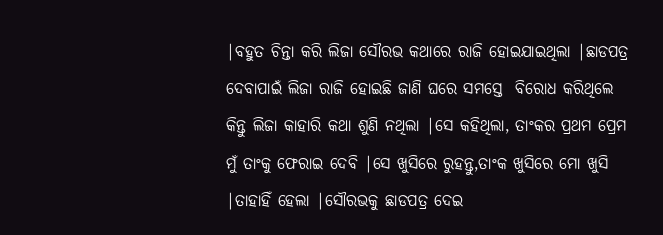|ବହୁତ ଚିନ୍ତା କରି ଲିଜା ସୌରଭ କଥାରେ ରାଜି ହୋଇଯାଇଥିଲା |ଛାଡପତ୍ର ଦେବାପାଇଁ ଲିଜା ରାଜି ହୋଇଛି ଜାଣି ଘରେ ସମସ୍ତେ  ବିରୋଧ କରିଥିଲେ କିନ୍ତୁ ଲିଜା କାହାରି କଥା ଶୁଣି ନଥିଲା |ସେ କହିଥିଲା, ତାଂକର ପ୍ରଥମ ପ୍ରେମ ମୁଁ ତାଂକୁ ଫେରାଇ ଦେବି |ସେ ଖୁସିରେ ରୁହନ୍ତୁ,ତାଂକ ଖୁସିରେ ମୋ ଖୁସି |ତାହାହିଁ ହେଲା |ସୌରଭକୁ ଛାଡପତ୍ର ଦେଇ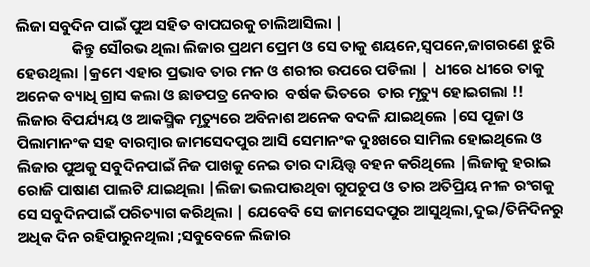ଲିଜା ସବୁଦିନ ପାଇଁ ପୁଅ ସହିତ ବାପଘରକୁ ଚାଲିଆସିଲା |
                କିନ୍ତୁ ସୌରଭ ଥିଲା ଲିଜାର ପ୍ରଥମ ପ୍ରେମ ଓ ସେ ତାକୁ ଶୟନେ,ସ୍ବପନେ,ଜାଗରଣେ ଝୁରି ହେଉଥିଲା |କ୍ରମେ ଏହାର ପ୍ରଭାବ ତାର ମନ ଓ ଶରୀର ଉପରେ ପଡିଲା |  ଧୀରେ ଧୀରେ ତାକୁ ଅନେକ ବ୍ୟାଧି ଗ୍ରାସ କଲା ଓ ଛାଡପତ୍ର ନେବାର  ବର୍ଷକ ଭିତରେ  ତାର ମୃତ୍ୟୁ ହୋଇଗଲା !! ଲିଜାର ବିପର୍ଯ୍ୟୟ ଓ ଆକସ୍ମିକ ମୃତ୍ୟୁରେ ଅବିନାଶ ଅନେକ ବଦଳି ଯାଇଥିଲେ |ସେ ପୂଜା ଓ ପିଲାମାନଂକ ସହ ବାରମ୍ବାର ଜାମସେଦପୁର ଆସି ସେମାନଂକ ଦୁଃଖରେ ସାମିଲ ହୋଇଥିଲେ ଓ ଲିଜାର ପୁଅକୁ ସବୁଦିନପାଇଁ ନିଜ ପାଖକୁ ନେଇ ତାର ଦାୟିତ୍ତ୍ବ ବହନ କରିଥିଲେ |ଲିଜାକୁ ହରାଇ ରୋଜି ପାଷାଣ ପାଲଟି ଯାଇଥିଲା |ଲିଜା ଭଲପାଉଥିବା ଗୁପଚୁପ ଓ ତାର ଅତିପ୍ରିୟ ନୀଳ ରଂଗକୁ ସେ ସବୁଦିନପାଇଁ ପରିତ୍ୟାଗ କରିଥିଲା | ଯେବେବି ସେ ଜାମସେଦପୁର ଆସୁଥିଲା,ଦୁଇ/ତିନିଦିନରୁ ଅଧିକ ଦିନ ରହିପାରୁନଥିଲା ;ସବୁବେଳେ ଲିଜାର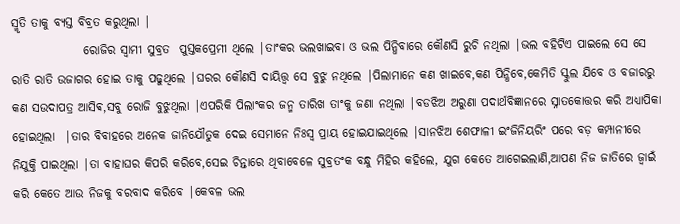ସ୍ମୃତି ତାକୁ ବ୍ୟସ୍ତ ବିବ୍ରତ କରୁଥିଲା |
               ରୋଜିର ସ୍ବାମୀ ସୁବ୍ରତ  ପୁସ୍ତକପ୍ରେମୀ ଥିଲେ |ତାଂକର ଭଲଖାଇବା ଓ ଭଲ ପିନ୍ଧିବାରେ କୌଣସି ରୁଚି ନଥିଲା |ଭଲ ବହିଟିଏ ପାଇଲେ ସେ ସେ ରାତି ରାତି ଉଜାଗର ହୋଇ ତାକୁ ପଢୁଥିଲେ |ଘରର କୌଣସି ଦାୟିତ୍ତ୍ବ ସେ ବୁଝୁ ନଥିଲେ |ପିଲାମାନେ କଣ ଖାଇବେ,କଣ ପିନ୍ଧିବେ,କେମିତି ସ୍କୁଲ ଯିବେ ଓ ବଜାରରୁ କଣ ସଉଦାପତ୍ର ଆସିଵ,ସବୁ ରୋଜି ବୁଝୁଥିଲା |ଏପରିକି ପିଲାଂକର ଜନ୍ମ ତାରିଖ ତାଂକୁ ଜଣା ନଥିଲା |ବଡଝିଅ ଅରୁଣା ପଦାର୍ଥବିଜ୍ଞାନରେ ସ୍ନାତକୋତ୍ତର କରି ଅଧ୍ୟାପିକା ହୋଇଥିଲା  |ତାର ବିବାହରେ ଅନେକ ଜାନିଯୌତୁକ ଦେଇ ସେମାନେ ନିଃସ୍ବ ପ୍ରାୟ ହୋଇଯାଇଥିଲେ |ସାନଝିଅ ଶେଫାଳୀ ଇଂଜିନିୟରିଂ ପରେ ବଡ଼ କମ୍ପାନୀରେ ନିଯୁକ୍ତି ପାଇଥିଲା |ତା ବାହାଘର କିପରି କରିବେ,ସେଇ ଚିନ୍ତାରେ ଥିବାବେଳେ ସୁବ୍ରତଂକ ବନ୍ଧୁ ମିହିର କହିଲେ, ଯୁଗ କେତେ ଆଗେଇଲାଣି,ଆପଣ ନିଜ ଜାତିରେ ଜ୍ବାଇଁ କରି କେତେ ଆଉ ନିଜକୁ ବରବାଦ କରିବେ |କେବଳ ଭଲ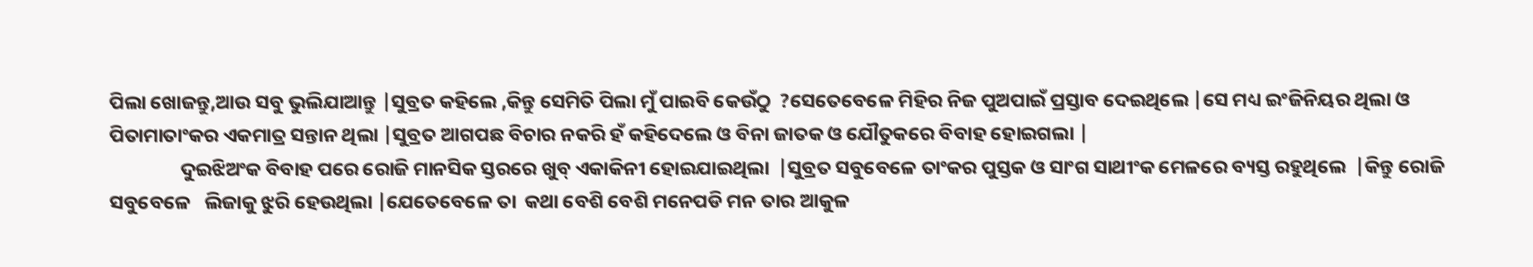ପିଲା ଖୋଜନ୍ତୁ,ଆଉ ସବୁ ଭୁଲିଯାଆନ୍ତୁ |ସୁବ୍ରତ କହିଲେ ,କିନ୍ତୁ ସେମିତି ପିଲା ମୁଁ ପାଇବି କେଉଁଠୁ  ?ସେତେବେଳେ ମିହିର ନିଜ ପୁଅପାଇଁ ପ୍ରସ୍ତାବ ଦେଇଥିଲେ |ସେ ମଧ୍ୟ ଇଂଜିନିୟର ଥିଲା ଓ ପିତାମାତାଂକର ଏକମାତ୍ର ସନ୍ତାନ ଥିଲା |ସୁବ୍ରତ ଆଗପଛ ବିଚାର ନକରି ହଁ କହିଦେଲେ ଓ ବିନା ଜାତକ ଓ ଯୌତୁକରେ ବିବାହ ହୋଇଗଲା |
                ଦୁଇଝିଅଂକ ବିବାହ ପରେ ରୋଜି ମାନସିକ ସ୍ତରରେ ଖୁବ୍ ଏକାକିନୀ ହୋଇଯାଇଥିଲା  |ସୁବ୍ରତ ସବୁବେଳେ ତାଂକର ପୁସ୍ତକ ଓ ସାଂଗ ସାଥୀଂକ ମେଳରେ ବ୍ୟସ୍ତ ରହୁଥିଲେ  |କିନ୍ତୁ ରୋଜି ସବୁବେଳେ   ଲିଜାକୁ ଝୁରି ହେଉଥିଲା |ଯେତେବେଳେ ତା  କଥା ବେଶି ବେଶି ମନେପଡି ମନ ତାର ଆକୁଳ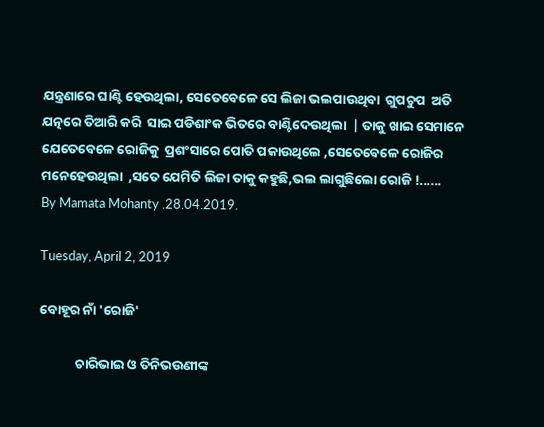ଯନ୍ତ୍ରଣାରେ ଘାଣ୍ଟି ହେଉଥିଲା, ସେତେବେଳେ ସେ ଲିଜା ଭଲପାଉଥିବା  ଗୁପଚୁପ  ଅତି ଯତ୍ନରେ ତିଆରି କରି  ସାଇ ପଡିଶାଂକ ଭିତରେ ବାଣ୍ଟିଦେଉଥିଲା  | ତାକୁ ଖାଇ ସେମାନେ ଯେତେବେଳେ ରୋଜିକୁ  ପ୍ରଶଂସାରେ ପୋତି ପକାଉଥିଲେ ,ସେତେବେଳେ ରୋଜିର ମନେହେଉଥିଲା  ,ସତେ ଯେମିତି ଲିଜା ତାକୁ କହୁଛି,ଭଲ ଲାଗୁଛିଲୋ ରୋଜି !......
By Mamata Mohanty .28.04.2019.

Tuesday, April 2, 2019

ବୋହୂର ନାଁ 'ରୋଜି'

            ଚାରିଭାଇ ଓ ତିନିଭଉଣୀଙ୍କ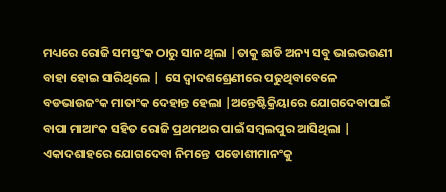ମଧ୍ୟରେ ରୋଜି ସମସ୍ତଂକ ଠାରୁ ସାନ ଥିଲା |ତାକୁ ଛାଡି ଅନ୍ୟ ସବୁ ଭାଇଭଉଣୀ ବାହା ହୋଇ ସାରିଥିଲେ |  ସେ ଦ୍ବାଦଶଶ୍ରେଣୀରେ ପଢୁଥିବାବେଳେ  ବଡଭାଉଜଂକ ମାତାଂକ ଦେହାନ୍ତ ହେଲା |ଅନ୍ତେଷ୍ଟିକ୍ରିୟାରେ ଯୋଗଦେବାପାଇଁ  ବାପା ମାଆଂକ ସହିତ ରୋଜି ପ୍ରଥମଥର ପାଇଁ ସମ୍ବଲପୁର ଆସିଥିଲା |   ଏକାଦଶାହରେ ଯୋଗଦେବା ନିମନ୍ତେ  ପଡୋଶୀମାନଂକୁ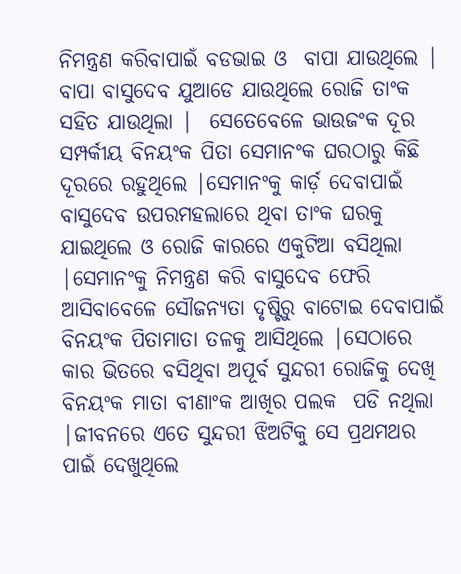ନିମନ୍ତ୍ରଣ କରିବାପାଇଁ ବଡଭାଇ ଓ  ବାପା ଯାଉଥିଲେ | ବାପା ବାସୁଦେବ ଯୁଆଡେ ଯାଉଥିଲେ ରୋଜି ତାଂକ ସହିତ ଯାଉଥିଲା |  ସେତେବେଳେ ଭାଉଜଂକ ଦୂର ସମ୍ପର୍କୀୟ ବିନୟଂକ ପିତା ସେମାନଂକ ଘରଠାରୁ କିଛି ଦୂରରେ ରହୁଥିଲେ |ସେମାନଂକୁ କାର୍ଡ଼ ଦେବାପାଇଁ ବାସୁଦେବ ଉପରମହଲାରେ ଥିବା ତାଂକ ଘରକୁ ଯାଇଥିଲେ ଓ ରୋଜି କାରରେ ଏକୁଟିଆ ବସିଥିଲା |ସେମାନଂକୁ ନିମନ୍ତ୍ରଣ କରି ବାସୁଦେବ ଫେରି ଆସିବାବେଳେ ସୌଜନ୍ୟତା ଦୃଷ୍ଟିରୁ ବାଟୋଇ ଦେବାପାଇଁ ବିନୟଂକ ପିତାମାତା ତଳକୁ ଆସିଥିଲେ |ସେଠାରେ କାର ଭିତରେ ବସିଥିବା ଅପୂର୍ବ ସୁନ୍ଦରୀ ରୋଜିକୁ ଦେଖି ବିନୟଂକ ମାତା ବୀଣାଂକ ଆଖିର ପଲକ  ପଡି ନଥିଲା |ଜୀବନରେ ଏତେ ସୁନ୍ଦରୀ ଝିଅଟିକୁ ସେ ପ୍ରଥମଥର ପାଇଁ ଦେଖୁଥିଲେ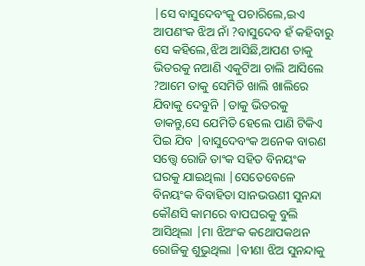|ସେ ବାସୁଦେବଂକୁ ପଚାରିଲେ,ଇଏ ଆପଣଂକ ଝିଅ ନାଁ ?ବାସୁଦେବ ହଁ କହିବାରୁ ସେ କହିଲେ,ଝିଅ ଆସିଛି,ଆପଣ ତାକୁ ଭିତରକୁ ନଆଣି ଏକୁଟିଆ ଚାଲି ଆସିଲେ ?ଆମେ ତାକୁ ସେମିତି ଖାଲି ଖାଲିରେ ଯିବାକୁ ଦେବୁନି |ତାକୁ ଭିତରକୁ ଡାକନ୍ତୁ,ସେ ଯେମିତି ହେଲେ ପାଣି ଟିକିଏ ପିଇ ଯିବ |ବାସୁଦେବଂକ ଅନେକ ବାରଣ ସତ୍ତ୍ବେ ରୋଜି ତାଂକ ସହିତ ବିନୟଂକ  ଘରକୁ ଯାଇଥିଲା |ସେତେବେଳେ ବିନୟଂକ ବିବାହିତା ସାନଭଉଣୀ ସୁନନ୍ଦା କୌଣସି କାମରେ ବାପଘରକୁ ବୁଲି ଆସିଥିଲା |ମା ଝିଅଂକ କଥୋପକଥନ ରୋଜିକୁ ଶୁଭୁଥିଲା |ବୀଣା ଝିଅ ସୁନନ୍ଦାକୁ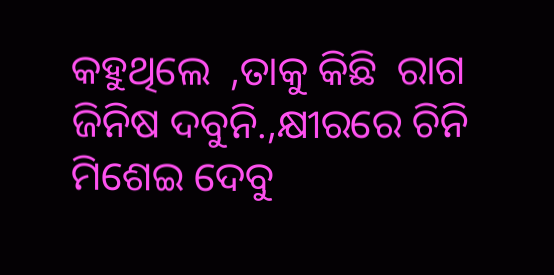କହୁଥିଲେ  ,ତାକୁ କିଛି  ରାଗ ଜିନିଷ ଦବୁନି.,କ୍ଷୀରରେ ଚିନି ମିଶେଇ ଦେବୁ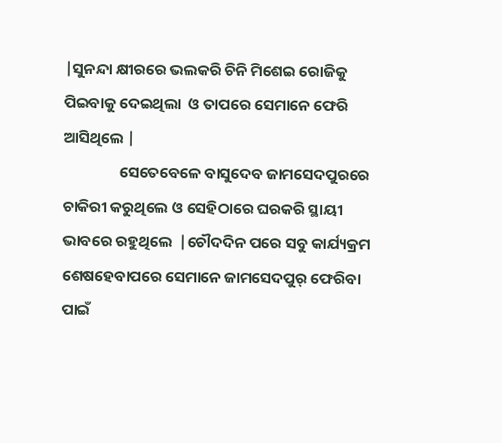|ସୁନନ୍ଦା କ୍ଷୀରରେ ଭଲକରି ଚିନି ମିଶେଇ ରୋଜିକୁ  ପିଇବାକୁ ଦେଇଥିଲା  ଓ ତାପରେ ସେମାନେ ଫେରି ଆସିଥିଲେ |
                ସେତେବେଳେ ବାସୁଦେବ ଜାମସେଦପୁରରେ ଚାକିରୀ କରୁଥିଲେ ଓ ସେହିଠାରେ ଘରକରି ସ୍ଥାୟୀ ଭାବରେ ରହୁଥିଲେ  |ଚୌଦଦିନ ପରେ ସବୁ କାର୍ଯ୍ୟକ୍ରମ ଶେଷହେବାପରେ ସେମାନେ ଜାମସେଦପୁର୍ ଫେରିବା ପାଇଁ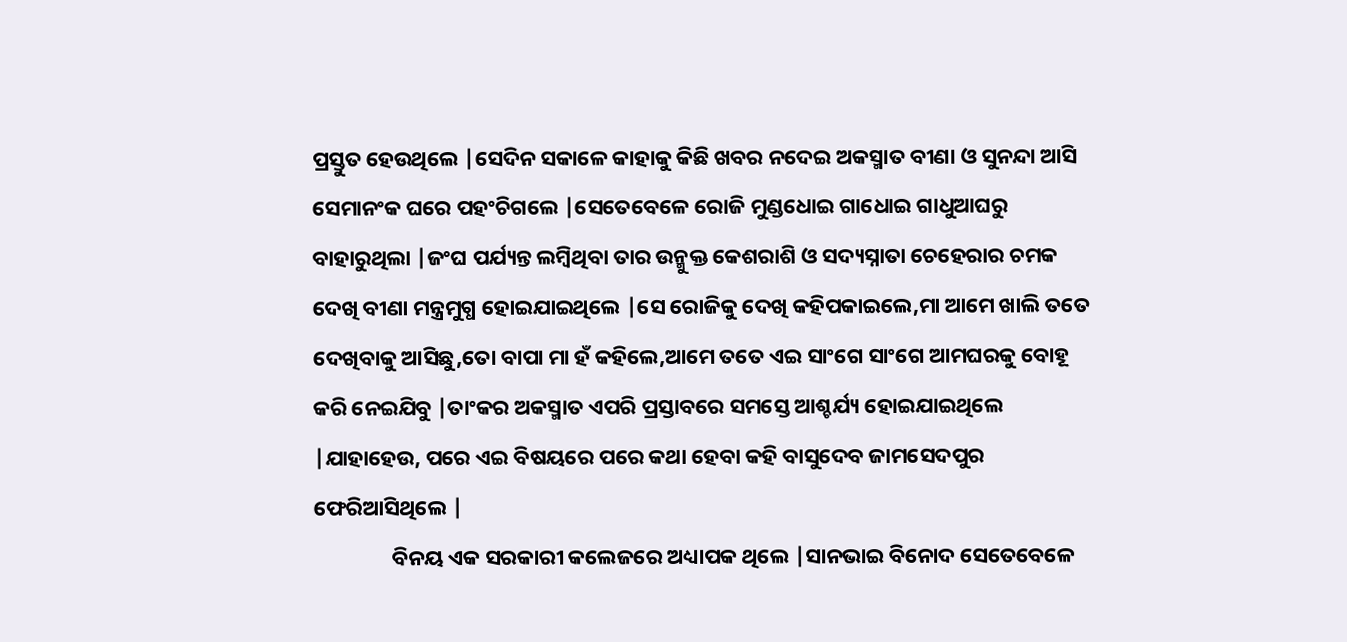ପ୍ରସ୍ତୁତ ହେଉଥିଲେ |ସେଦିନ ସକାଳେ କାହାକୁ କିଛି ଖବର ନଦେଇ ଅକସ୍ମାତ ବୀଣା ଓ ସୁନନ୍ଦା ଆସି ସେମାନଂକ ଘରେ ପହଂଚିଗଲେ |ସେତେବେଳେ ରୋଜି ମୁଣ୍ଡଧୋଇ ଗାଧୋଇ ଗାଧୁଆଘରୁ ବାହାରୁଥିଲା |ଜଂଘ ପର୍ଯ୍ୟନ୍ତ ଲମ୍ବିଥିବା ତାର ଉନ୍ମୁକ୍ତ କେଶରାଶି ଓ ସଦ୍ୟସ୍ନାତା ଚେହେରାର ଚମକ ଦେଖି ବୀଣା ମନ୍ତ୍ରମୁଗ୍ଧ ହୋଇଯାଇଥିଲେ |ସେ ରୋଜିକୁ ଦେଖି କହିପକାଇଲେ,ମା ଆମେ ଖାଲି ତତେ ଦେଖିବାକୁ ଆସିଛୁ,ତୋ ବାପା ମା ହଁ କହିଲେ,ଆମେ ତତେ ଏଇ ସାଂଗେ ସାଂଗେ ଆମଘରକୁ ବୋହୂ କରି ନେଇଯିବୁ |ତାଂକର ଅକସ୍ମାତ ଏପରି ପ୍ରସ୍ତାବରେ ସମସ୍ତେ ଆଶ୍ଚର୍ଯ୍ୟ ହୋଇଯାଇଥିଲେ |ଯାହାହେଉ, ପରେ ଏଇ ବିଷୟରେ ପରେ କଥା ହେବା କହି ବାସୁଦେବ ଜାମସେଦପୁର ଫେରିଆସିଥିଲେ |
                ବିନୟ ଏକ ସରକାରୀ କଲେଜରେ ଅଧ୍ୟାପକ ଥିଲେ |ସାନଭାଇ ବିନୋଦ ସେତେବେଳେ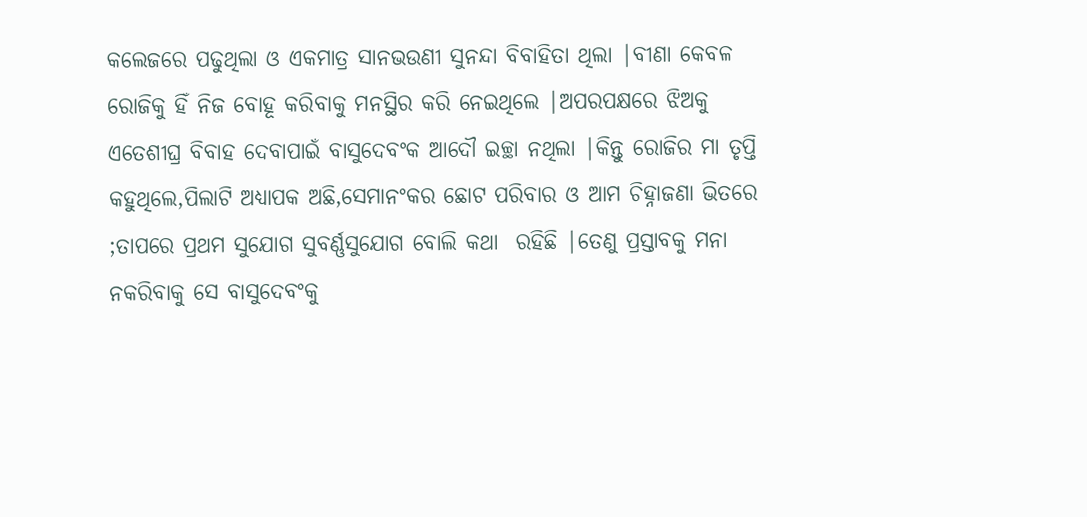କଲେଜରେ ପଢୁଥିଲା ଓ ଏକମାତ୍ର ସାନଭଉଣୀ ସୁନନ୍ଦା ବିବାହିତା ଥିଲା |ବୀଣା କେବଳ ରୋଜିକୁ ହିଁ ନିଜ ବୋହୂ କରିବାକୁ ମନସ୍ଥିର କରି ନେଇଥିଲେ |ଅପରପକ୍ଷରେ ଝିଅକୁ ଏତେଶୀଘ୍ର ବିବାହ ଦେବାପାଇଁ ବାସୁଦେବଂକ ଆଦୌ ଇଚ୍ଛା ନଥିଲା |କିନ୍ତୁ ରୋଜିର ମା ତୃପ୍ତି କହୁଥିଲେ,ପିଲାଟି ଅଧ୍ୟାପକ ଅଛି,ସେମାନଂକର ଛୋଟ ପରିବାର ଓ ଆମ ଚିହ୍ନାଜଣା ଭିତରେ ;ତାପରେ ପ୍ରଥମ ସୁଯୋଗ ସୁବର୍ଣ୍ଣସୁଯୋଗ ବୋଲି କଥା  ରହିଛି |ତେଣୁ ପ୍ରସ୍ତାବକୁ ମନା ନକରିବାକୁ ସେ ବାସୁଦେବଂକୁ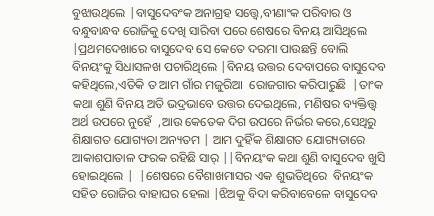ବୁଝାଉଥିଲେ |ବାସୁଦେବଂକ ଅନାଗ୍ରହ ସତ୍ତ୍ବେ,ବୀଣାଂକ ପରିବାର ଓ ବନ୍ଧୁବାନ୍ଧବ ରୋଜିକୁ ଦେଖି ସାରିବା ପରେ ଶେଷରେ ବିନୟ ଆସିଥିଲେ |ପ୍ରଥମଦେଖାରେ ବାସୁଦେବ ସେ କେତେ ଦରମା ପାଉଛନ୍ତି ବୋଲି ବିନୟଂକୁ ସିଧାସଳଖ ପଚାରିଥିଲେ |ବିନୟ ଉତ୍ତର ଦେବାପରେ ବାସୁଦେବ କହିଥିଲେ,ଏତିକି ତ ଆମ ଗାଁର ମଜୁରିଆ  ରୋଜଗାର କରିପାରୁଛି  |ତାଂକ କଥା ଶୁଣି ବିନୟ ଅତି ଭଦ୍ରଭାବେ ଉତ୍ତର ଦେଇଥିଲେ, ମଣିଷର ବ୍ୟକ୍ତିତ୍ତ୍ବ ଅର୍ଥ ଉପରେ ନୁହେଁ  ,ଆଉ କେତେକ ଦିଗ ଉପରେ ନିର୍ଭର କରେ,ସେଥିରୁ ଶିକ୍ଷାଗତ ଯୋଗ୍ୟତା ଅନ୍ୟତମ | ଆମ ଦୁହିଁକ ଶିକ୍ଷାଗତ ଯୋଗ୍ୟତାରେ ଆକାଶପାତାଳ ଫରକ ରହିଛି ସାର୍ ||ବିନୟଂକ କଥା ଶୁଣି ବାସୁଦେବ ଖୁସି ହୋଇଥିଲେ |  |ଶେଷରେ ବୈଶାଖମାସର ଏକ ଶୁଭତିଥିରେ  ବିନୟଂକ ସହିତ ରୋଜିର ବାହାଘର ହେଲା |ଝିଅକୁ ବିଦା କରିବାବେଳେ ବାସୁଦେବ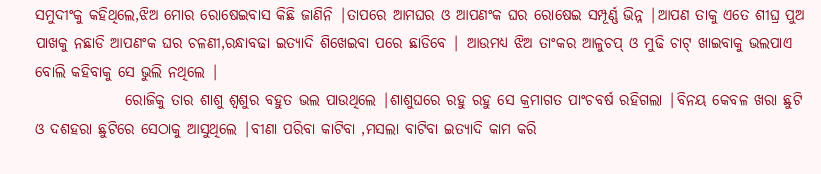ସମୁଦୀଂକୁ କହିଥିଲେ,ଝିଅ ମୋର ରୋଷେଇବାସ କିଛି ଜାଣିନି |ତାପରେ ଆମଘର ଓ ଆପଣଂକ ଘର ରୋଷେଇ ସମ୍ପୂର୍ଣ୍ଣ ଭିନ୍ନ |ଆପଣ ତାକୁ ଏତେ ଶୀଘ୍ର ପୁଅ ପାଖକୁ ନଛାଡି ଆପଣଂକ ଘର ଚଳଣୀ,ରନ୍ଧାବଢା ଇତ୍ୟାଦି ଶିଖେଇବା ପରେ ଛାଡିବେ | ଆଉମଧ୍ୟ ଝିଅ ତାଂକର ଆଳୁଚପ୍ ଓ ମୁଢି ଚାଟ୍ ଖାଇବାକୁ ଭଲପାଏ ବୋଲି କହିବାକୁ ସେ ଭୁଲି ନଥିଲେ |
               ରୋଜିକୁ ତାର ଶାଶୁ ଶ୍ବଶୁର ବହୁତ ଭଲ ପାଉଥିଲେ |ଶାଶୁଘରେ ରହୁ ରହୁ ସେ କ୍ରମାଗତ ପାଂଚବର୍ଷ ରହିଗଲା |ବିନୟ କେବଳ ଖରା ଛୁଟି ଓ ଦଶହରା ଛୁଟିରେ ସେଠାକୁ ଆସୁଥିଲେ |ବୀଣା ପରିବା କାଟିବା ,ମସଲା ବାଟିବା ଇତ୍ୟାଦି କାମ କରି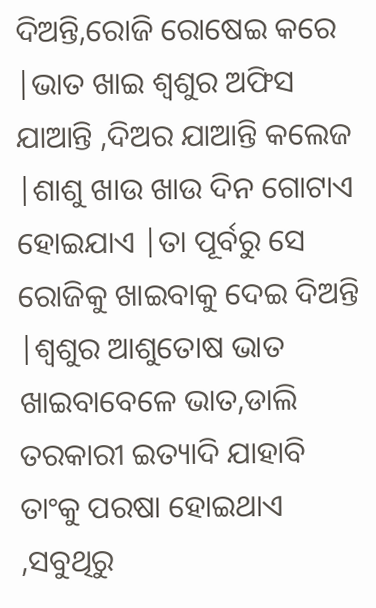ଦିଅନ୍ତି,ରୋଜି ରୋଷେଇ କରେ |ଭାତ ଖାଇ ଶ୍ବଶୁର ଅଫିସ ଯାଆନ୍ତି ,ଦିଅର ଯାଆନ୍ତି କଲେଜ |ଶାଶୁ ଖାଉ ଖାଉ ଦିନ ଗୋଟାଏ ହୋଇଯାଏ |ତା ପୂର୍ବରୁ ସେ ରୋଜିକୁ ଖାଇବାକୁ ଦେଇ ଦିଅନ୍ତି |ଶ୍ବଶୁର ଆଶୁତୋଷ ଭାତ ଖାଇବାବେଳେ ଭାତ,ଡାଲି ତରକାରୀ ଇତ୍ୟାଦି ଯାହାବି ତାଂକୁ ପରଷା ହୋଇଥାଏ ,ସବୁଥିରୁ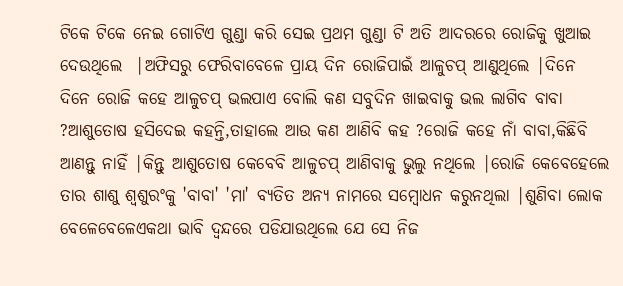ଟିକେ ଟିକେ ନେଇ ଗୋଟିଏ ଗୁଣ୍ଡା କରି ସେଇ ପ୍ରଥମ ଗୁଣ୍ଡା ଟି ଅତି ଆଦରରେ ରୋଜିକୁ ଖୁଆଇ ଦେଉଥିଲେ  |ଅଫିସରୁ ଫେରିବାବେଳେ ପ୍ରାୟ ଦିନ ରୋଜିପାଇଁ ଆଳୁଚପ୍ ଆଣୁଥିଲେ |ଦିନେ ଦିନେ ରୋଜି କହେ ଆଳୁଚପ୍ ଭଲପାଏ ବୋଲି କଣ ସବୁଦିନ ଖାଇବାକୁ ଭଲ ଲାଗିବ ବାବା ?ଆଶୁତୋଷ ହସିଦେଇ କହନ୍ତି,ତାହାଲେ ଆଉ କଣ ଆଣିବି କହ ?ରୋଜି କହେ ନାଁ ବାବା,କିଛିବି ଆଣନ୍ତୁ ନାହିଁ |କିନ୍ତୁ ଆଶୁତୋଷ କେବେବି ଆଳୁଚପ୍ ଆଣିବାକୁ ଭୁଲୁ ନଥିଲେ |ରୋଜି କେବେହେଲେ ତାର ଶାଶୁ ଶ୍ବଶୁରଂକୁ 'ବାବା' 'ମା' ବ୍ୟତିତ ଅନ୍ୟ ନାମରେ ସମ୍ବୋଧନ କରୁନଥିଲା |ଶୁଣିବା ଲୋକ ବେଳେବେଳେଏକଥା ଭାବି ଦ୍ବନ୍ଦରେ ପଡିଯାଉଥିଲେ ଯେ ସେ ନିଜ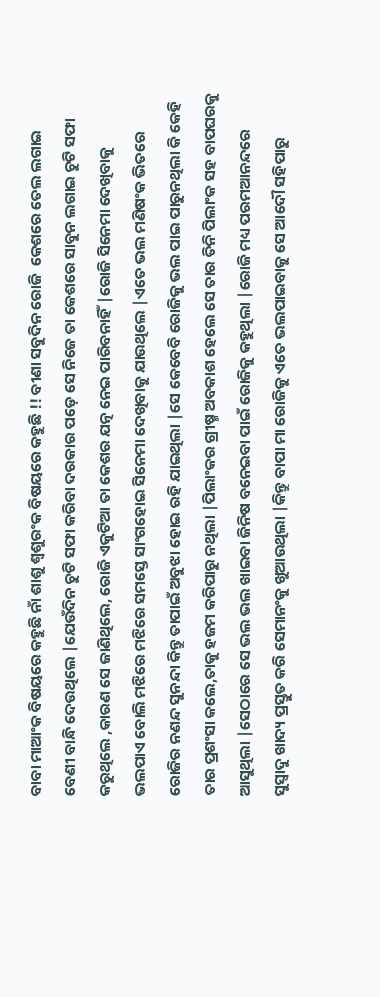ବାବା ମାଆଂକ ବିଷୟରେ କହୁଛି ନାଁ ଶାଶୁ ଶ୍ବଶୁରଂକ ବିଷୟରେ କହୁଛି !! ବୀଣା ସବୁଦିନ ରୋଜି  କେଶରେ ତେଲ ଲଗାଇ ବେଣୀ ବାନ୍ଧି ଦେଉଥିଲେ |ଯେଉଁଦିନ ଚୁଟି ସଫା କରିବା ଦରକାର ପଡ଼େ ସେ ନିଜେ ତା କେଶରେ ସାବୁନ ଲଗାଇ ଚୁଟି ସଫା କରୁଥିଲେ ,କାରଣ ସେ ଜାଣିଥିଲେ, ରୋଜି ଏକୁଟିଆ ତା କେଶର ଯତ୍ନ ନେଇ ପାରିବନାହିଁ |ରୋଜି ସିନେମା ଦେଖିବାକୁ ଭଲପାଏ ବୋଲି ମଝିରେ ମଝିରେ ସମସ୍ତେ ସାଂଗହୋଇ ସିନେମା ଦେଖିବାକୁ ଯାଉଥିଲେ |ଏତେ ଭଲ ମଣିଷଂକ ଭିତରେ ରୋଜିର ନଣନ୍ଦ ସୁନନ୍ଦା କିନ୍ତୁ ତାପାଇଁ ଅବୁଝା ହୋଇ ରହି ଯାଇଥିଲା |ସେ କେବେବି ରୋଜିକୁ ଭଲ ପାଇ ପାରୁନଥିଲା କି କେହି ତାର ପ୍ରଶଂସା କଲେ,ତାକୁ ହଜମ କରିପାରୁ ନଥିଲା |ପିଲାଂକର ଗ୍ରୀଷ୍ମ ଅବକାଶ ହେଲେ ସେ ତାର ତିନି ପିଲାଂକ ସହ ବାପଘରକୁ ଆସୁଥିଲା |ସେଠାରେ ସେ ଭଲ ଭଲ ଖାଇବା ଜିନିଷ ବନେଇବା ପାଇଁ ରୋଜିକୁ କହୁଥିଲା |ରୋଜି ମଧ୍ୟ ପରମଆନନ୍ଦରେ ସୁସ୍ବାଦୁ ଖାଦ୍ୟ ପ୍ରସ୍ତୁତ କରି ସେମାନଂକୁ ଖୁଆଉଥିଲା |କିନ୍ତୁ ବାପା ମା ରୋଜିକୁ ଏତେ ଭଲପାଇବାକୁ ସେ ଆଦୌ ସହିପାରୁ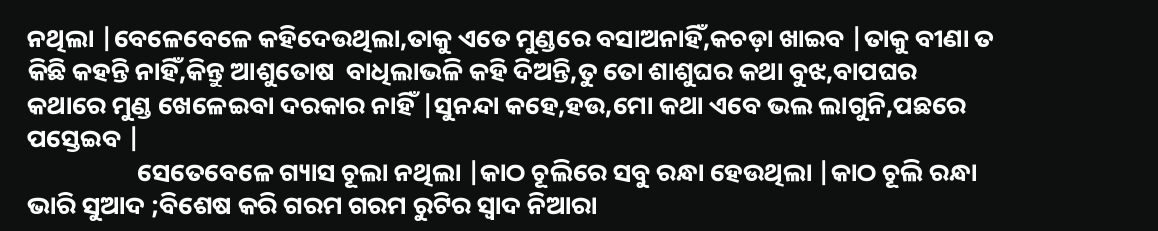ନଥିଲା |ବେଳେବେଳେ କହିଦେଉଥିଲା,ତାକୁ ଏତେ ମୁଣ୍ଡରେ ବସାଅନାହିଁ,କଚଡ଼ା ଖାଇବ |ତାକୁ ବୀଣା ତ କିଛି କହନ୍ତି ନାହିଁ,କିନ୍ତୁ ଆଶୁତୋଷ  ବାଧିଲାଭଳି କହି ଦିଅନ୍ତି,ତୁ ତୋ ଶାଶୁଘର କଥା ବୁଝ,ବାପଘର କଥାରେ ମୁଣ୍ଡ ଖେଳେଇବା ଦରକାର ନାହିଁ |ସୁନନ୍ଦା କହେ,ହଉ,ମୋ କଥା ଏବେ ଭଲ ଲାଗୁନି,ପଛରେ ପସ୍ତେଇବ |
                   ସେତେବେଳେ ଗ୍ୟାସ ଚୂଲା ନଥିଲା |କାଠ ଚୂଲିରେ ସବୁ ରନ୍ଧା ହେଉଥିଲା |କାଠ ଚୂଲି ରନ୍ଧା ଭାରି ସୁଆଦ ;ବିଶେଷ କରି ଗରମ ଗରମ ରୁଟିର ସ୍ବାଦ ନିଆରା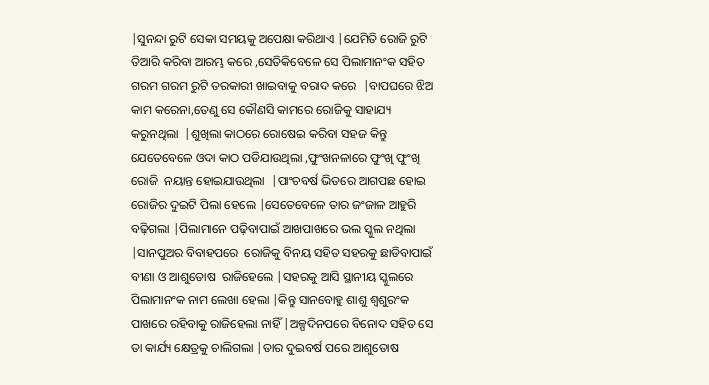|ସୁନନ୍ଦା ରୁଟି ସେକା ସମୟକୁ ଅପେକ୍ଷା କରିଥାଏ |ଯେମିତି ରୋଜି ରୁଟି ତିଆରି କରିବା ଆରମ୍ଭ କରେ ,ସେତିକିବେଳେ ସେ ପିଲାମାନଂକ ସହିତ ଗରମ ଗରମ ରୁଟି ତରକାରୀ ଖାଇବାକୁ ବରାଦ କରେ  |ବାପଘରେ ଝିଅ କାମ କରେନା,ତେଣୁ ସେ କୌଣସି କାମରେ ରୋଜିକୁ ସାହାଯ୍ୟ କରୁନଥିଲା  |ଶୁଖିଲା କାଠରେ ରୋଷେଇ କରିବା ସହଜ କିନ୍ତୁ ଯେତେବେଳେ ଓଦା କାଠ ପଡିଯାଉଥିଲା ,ଫୁଂଖନଳାରେ ଫୁଂଖି ଫୁଂଖି ରୋଜି  ନୟାନ୍ତ ହୋଇଯାଉଥିଲା  |ପାଂଚବର୍ଷ ଭିତରେ ଆଗପଛ ହୋଇ ରୋଜିର ଦୁଇଟି ପିଲା ହେଲେ |ସେତେବେଳେ ତାର ଜଂଜାଳ ଆହୁରି ବଢ଼ିଗଲା |ପିଲାମାନେ ପଢ଼ିବାପାଇଁ ଆଖପାଖରେ ଭଲ ସ୍କୁଲ ନଥିଲା |ସାନପୁଅର ବିବାହପରେ  ରୋଜିକୁ ବିନୟ ସହିତ ସହରକୁ ଛାଡିବାପାଇଁ ବୀଣା ଓ ଆଶୁତୋଷ  ରାଜିହେଲେ |ସହରକୁ ଆସି ସ୍ଥାନୀୟ ସ୍କୁଲରେ ପିଲାମାନଂକ ନାମ ଲେଖା ହେଲା |କିନ୍ତୁ ସାନବୋହୁ ଶାଶୁ ଶ୍ବଶୁରଂକ ପାଖରେ ରହିବାକୁ ରାଜିହେଲା ନାହିଁ |ଅଳ୍ପଦିନପରେ ବିନୋଦ ସହିତ ସେ ତା କାର୍ଯ୍ୟ କ୍ଷେତ୍ରକୁ ଚାଲିଗଲା |ତାର ଦୁଇବର୍ଷ ପରେ ଆଶୁତୋଷ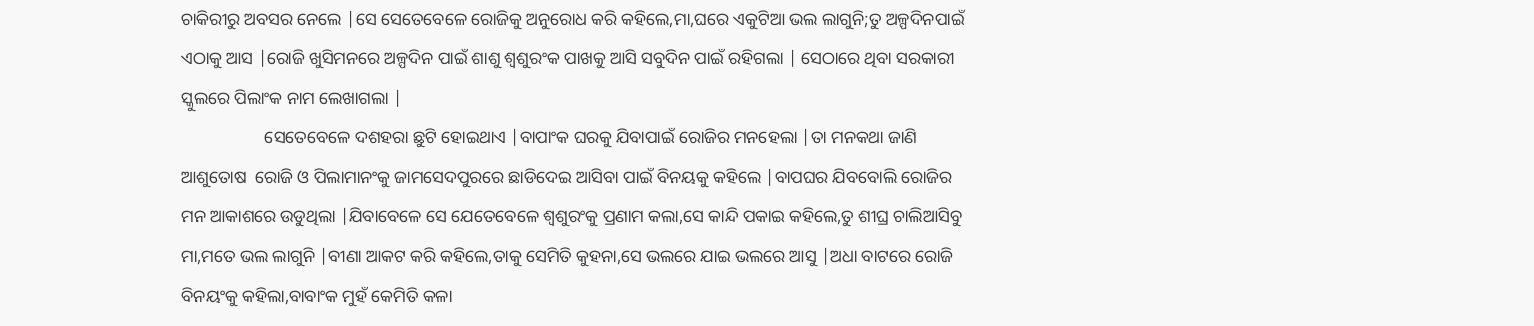ଚାକିରୀରୁ ଅବସର ନେଲେ |ସେ ସେତେବେଳେ ରୋଜିକୁ ଅନୁରୋଧ କରି କହିଲେ,ମା,ଘରେ ଏକୁଟିଆ ଭଲ ଲାଗୁନି;ତୁ ଅଳ୍ପଦିନପାଇଁ ଏଠାକୁ ଆସ |ରୋଜି ଖୁସିମନରେ ଅଳ୍ପଦିନ ପାଇଁ ଶାଶୁ ଶ୍ବଶୁରଂକ ପାଖକୁ ଆସି ସବୁଦିନ ପାଇଁ ରହିଗଲା | ସେଠାରେ ଥିବା ସରକାରୀ  ସ୍କୁଲରେ ପିଲାଂକ ନାମ ଲେଖାଗଲା |
                   ସେତେବେଳେ ଦଶହରା ଛୁଟି ହୋଇଥାଏ |ବାପାଂକ ଘରକୁ ଯିବାପାଇଁ ରୋଜିର ମନହେଲା |ତା ମନକଥା ଜାଣି ଆଶୁତୋଷ  ରୋଜି ଓ ପିଲାମାନଂକୁ ଜାମସେଦପୁରରେ ଛାଡିଦେଇ ଆସିବା ପାଇଁ ବିନୟକୁ କହିଲେ |ବାପଘର ଯିବବୋଲି ରୋଜିର ମନ ଆକାଶରେ ଉଡୁଥିଲା |ଯିବାବେଳେ ସେ ଯେତେବେଳେ ଶ୍ବଶୁରଂକୁ ପ୍ରଣାମ କଲା,ସେ କାନ୍ଦି ପକାଇ କହିଲେ,ତୁ ଶୀଘ୍ର ଚାଲିଆସିବୁ ମା,ମତେ ଭଲ ଲାଗୁନି |ବୀଣା ଆକଟ କରି କହିଲେ,ତାକୁ ସେମିତି କୁହନା,ସେ ଭଲରେ ଯାଇ ଭଲରେ ଆସୁ |ଅଧା ବାଟରେ ରୋଜି ବିନୟଂକୁ କହିଲା,ବାବାଂକ ମୁହଁ କେମିତି କଳା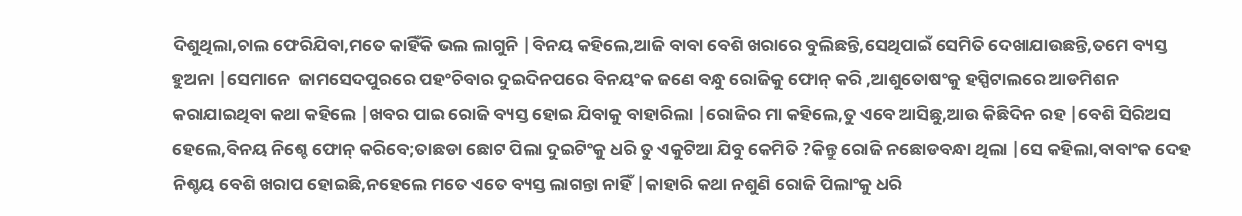ଦିଶୁଥିଲା,ଚାଲ ଫେରିଯିବା,ମତେ କାହିଁକି ଭଲ ଲାଗୁନି |ବିନୟ କହିଲେ,ଆଜି ବାବା ବେଶି ଖରାରେ ବୁଲିଛନ୍ତି,ସେଥିପାଇଁ ସେମିତି ଦେଖାଯାଉଛନ୍ତି,ତମେ ବ୍ୟସ୍ତ ହୁଅନା |ସେମାନେ  ଜାମସେଦପୁରରେ ପହଂଚିବାର ଦୁଇଦିନପରେ ବିନୟଂକ ଜଣେ ବନ୍ଧୁ ରୋଜିକୁ ଫୋନ୍ କରି ,ଆଶୁତୋଷଂକୁ ହସ୍ପିଟାଲରେ ଆଡମିଶନ କରାଯାଇଥିବା କଥା କହିଲେ |ଖବର ପାଇ ରୋଜି ବ୍ୟସ୍ତ ହୋଇ ଯିବାକୁ ବାହାରିଲା |ରୋଜିର ମା କହିଲେ,ତୁ ଏବେ ଆସିଛୁ,ଆଉ କିଛିଦିନ ରହ |ବେଶି ସିରିଅସ ହେଲେ,ବିନୟ ନିଶ୍ଚେ ଫୋନ୍ କରିବେ;ତାଛଡା ଛୋଟ ପିଲା ଦୁଇଟିଂକୁ ଧରି ତୁ ଏକୁଟିଆ ଯିବୁ କେମିତି ?କିନ୍ତୁ ରୋଜି ନଛୋଡବନ୍ଧା ଥିଲା |ସେ କହିଲା,ବାବାଂକ ଦେହ ନିଶ୍ଚୟ ବେଶି ଖରାପ ହୋଇଛି,ନହେଲେ ମତେ ଏତେ ବ୍ୟସ୍ତ ଲାଗନ୍ତା ନାହିଁ |କାହାରି କଥା ନଶୁଣି ରୋଜି ପିଲାଂକୁ ଧରି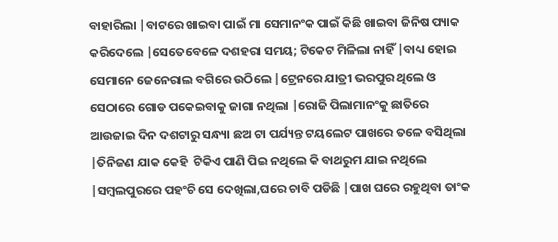ବାହାରିଲା |ବାଟରେ ଖାଇବା ପାଇଁ ମା ସେମାନଂକ ପାଇଁ କିଛି ଖାଇବା ଜିନିଷ ପ୍ୟାକ କରିଦେଲେ |ସେତେବେଳେ ଦଶହରା ସମୟ; ଟିକେଟ ମିଳିଲା ନାହିଁ |ବାଧ୍ୟ ହୋଇ ସେମାନେ ଜେନେରାଲ ବଗିରେ ଉଠିଲେ |ଟ୍ରେନରେ ଯାତ୍ରୀ ଭରପୁର ଥିଲେ ଓ ସେଠାରେ ଗୋଡ ପକେଇବାକୁ ଜାଗା ନଥିଲା |ରୋଜି ପିଲାମାନଂକୁ ଛାତିରେ ଆଉଜାଇ ଦିନ ଦଶଟାରୁ ସନ୍ଧ୍ୟା ଛଅ ଟା ପର୍ଯ୍ୟନ୍ତ ଟୟଲେଟ ପାଖରେ ତଳେ ବସିଥିଲା |ତିନିଜଣ ଯାକ କେହି  ଟିକିଏ ପାଣି ପିଇ ନଥିଲେ କି ବାଥରୁମ ଯାଇ ନଥିଲେ |ସମ୍ବଲପୁରରେ ପହଂଚି ସେ ଦେଖିଲା,ଘରେ ଚାବି ପଡିଛି |ପାଖ ଘରେ ରହୁଥିବା ତାଂକ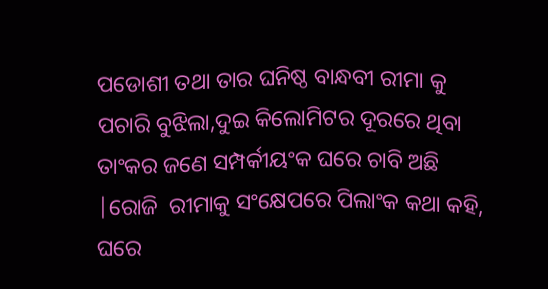ପଡୋଶୀ ତଥା ତାର ଘନିଷ୍ଠ ବାନ୍ଧବୀ ରୀମା କୁ ପଚାରି ବୁଝିଲା,ଦୁଇ କିଲୋମିଟର ଦୂରରେ ଥିବା ତାଂକର ଜଣେ ସମ୍ପର୍କୀୟଂକ ଘରେ ଚାବି ଅଛି |ରୋଜି  ରୀମାକୁ ସଂକ୍ଷେପରେ ପିଲାଂକ କଥା କହି, ଘରେ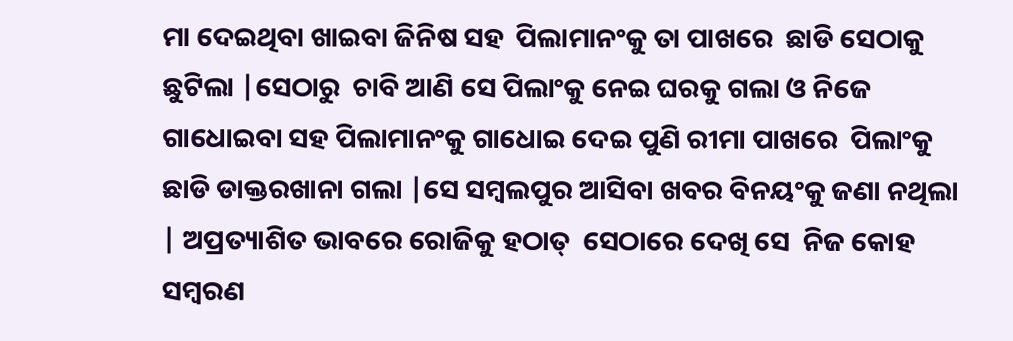ମା ଦେଇଥିବା ଖାଇବା ଜିନିଷ ସହ  ପିଲାମାନଂକୁ ତା ପାଖରେ  ଛାଡି ସେଠାକୁ ଛୁଟିଲା |ସେଠାରୁ  ଚାବି ଆଣି ସେ ପିଲାଂକୁ ନେଇ ଘରକୁ ଗଲା ଓ ନିଜେ ଗାଧୋଇବା ସହ ପିଲାମାନଂକୁ ଗାଧୋଇ ଦେଇ ପୁଣି ରୀମା ପାଖରେ  ପିଲାଂକୁ ଛାଡି ଡାକ୍ତରଖାନା ଗଲା |ସେ ସମ୍ବଲପୁର ଆସିବା ଖବର ବିନୟଂକୁ ଜଣା ନଥିଲା | ଅପ୍ରତ୍ୟାଶିତ ଭାବରେ ରୋଜିକୁ ହଠାତ୍  ସେଠାରେ ଦେଖି ସେ  ନିଜ କୋହ ସମ୍ବରଣ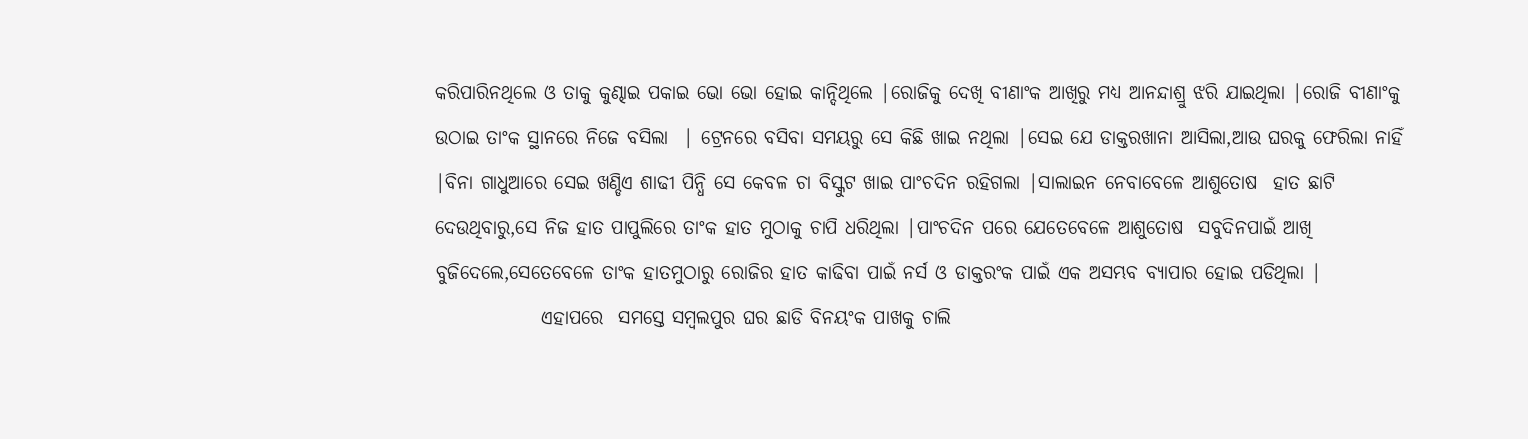କରିପାରିନଥିଲେ ଓ ତାକୁ କୁଣ୍ଢାଇ ପକାଇ ଭୋ ଭୋ ହୋଇ କାନ୍ଦିଥିଲେ |ରୋଜିକୁ ଦେଖି ବୀଣାଂକ ଆଖିରୁ ମଧ୍ୟ ଆନନ୍ଦାଶ୍ରୁ ଝରି ଯାଇଥିଲା |ରୋଜି ବୀଣାଂକୁ ଉଠାଇ ତାଂକ ସ୍ଥାନରେ ନିଜେ ବସିଲା  | ଟ୍ରେନରେ ବସିବା ସମୟରୁ ସେ କିଛି ଖାଇ ନଥିଲା |ସେଇ ଯେ ଡାକ୍ତରଖାନା ଆସିଲା,ଆଉ ଘରକୁ ଫେରିଲା ନାହିଁ |ବିନା ଗାଧୁଆରେ ସେଇ ଖଣ୍ଡିଏ ଶାଢୀ ପିନ୍ଧି ସେ କେବଳ ଚା ବିସ୍କୁଟ ଖାଇ ପାଂଚଦିନ ରହିଗଲା |ସାଲାଇନ ନେବାବେଳେ ଆଶୁତୋଷ  ହାତ ଛାଟି ଦେଉଥିବାରୁ,ସେ ନିଜ ହାତ ପାପୁଲିରେ ତାଂକ ହାତ ମୁଠାକୁ ଚାପି ଧରିଥିଲା |ପାଂଚଦିନ ପରେ ଯେତେବେଳେ ଆଶୁତୋଷ  ସବୁଦିନପାଇଁ ଆଖି ବୁଜିଦେଲେ,ସେତେବେଳେ ତାଂକ ହାତମୁଠାରୁ ରୋଜିର ହାତ କାଢିବା ପାଇଁ ନର୍ସ ଓ ଡାକ୍ତରଂକ ପାଇଁ ଏକ ଅସମ୍ଭବ ବ୍ୟାପାର ହୋଇ ପଡିଥିଲା |
              ଏହାପରେ  ସମସ୍ତେ ସମ୍ବଲପୁର ଘର ଛାଡି ବିନୟଂକ ପାଖକୁ ଚାଲି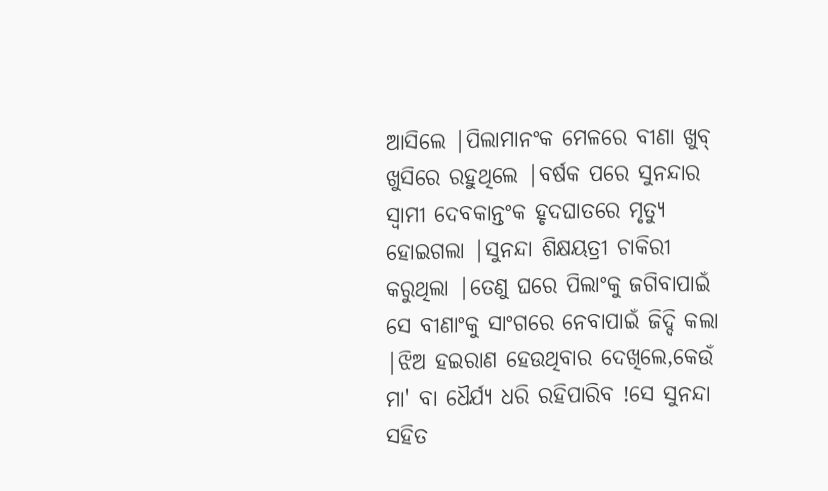ଆସିଲେ |ପିଲାମାନଂକ ମେଳରେ ବୀଣା ଖୁବ୍ ଖୁସିରେ ରହୁଥିଲେ |ବର୍ଷକ ପରେ ସୁନନ୍ଦାର ସ୍ବାମୀ ଦେବକାନ୍ତଂକ ହୃଦଘାତରେ ମୃତ୍ୟୁ ହୋଇଗଲା |ସୁନନ୍ଦା ଶିକ୍ଷୟତ୍ରୀ ଚାକିରୀ କରୁଥିଲା |ତେଣୁ ଘରେ ପିଲାଂକୁ ଜଗିବାପାଇଁ ସେ ବୀଣାଂକୁ ସାଂଗରେ ନେବାପାଇଁ ଜିଦ୍ଦି କଲା |ଝିଅ ହଇରାଣ ହେଉଥିବାର ଦେଖିଲେ,କେଉଁ ମା' ବା ଧୈର୍ଯ୍ୟ ଧରି ରହିପାରିବ !ସେ ସୁନନ୍ଦା ସହିତ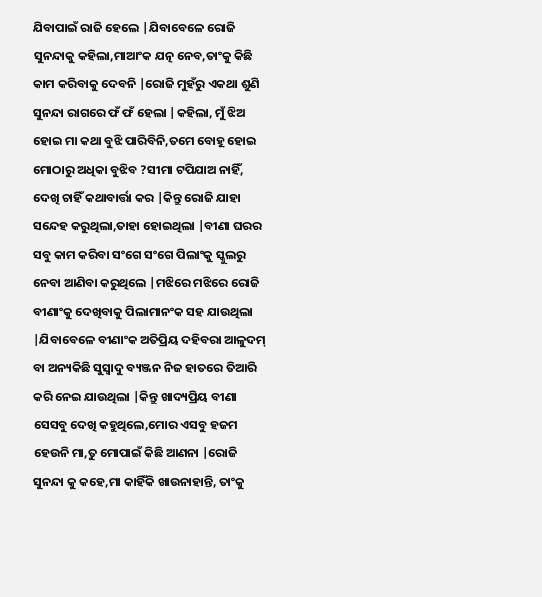ଯିବାପାଇଁ ରାଜି ହେଲେ |ଯିବାବେଳେ ରୋଜି ସୁନନ୍ଦାକୁ କହିଲା,ମାଆଂକ ଯତ୍ନ ନେବ,ତାଂକୁ କିଛି କାମ କରିବାକୁ ଦେବନି |ରୋଜି ମୁହଁରୁ ଏକଥା ଶୁଣି ସୁନନ୍ଦା ରାଗରେ ଫଁ ଫଁ ହେଲା |କହିଲା, ମୁଁ ଝିଅ ହୋଇ ମା କଥା ବୁଝି ପାରିବିନି,ତମେ ବୋହୂ ହୋଇ ମୋଠାରୁ ଅଧିକା ବୁଝିବ ?ସୀମା ଟପିଯାଅ ନାହିଁ, ଦେଖି ଚାହିଁ କଥାବାର୍ତ୍ତା କର |କିନ୍ତୁ ରୋଜି ଯାହା ସନ୍ଦେହ କରୁଥିଲା,ତାହା ହୋଇଥିଲା |ବୀଣା ଘରର ସବୁ କାମ କରିବା ସଂଗେ ସଂଗେ ପିଲାଂକୁ ସ୍କୁଲରୁ ନେବା ଆଣିବା କରୁଥିଲେ |ମଝିରେ ମଝିରେ ରୋଜି ବୀଣାଂକୁ ଦେଖିବାକୁ ପିଲାମାନଂକ ସହ ଯାଉଥିଲା |ଯିବାବେଳେ ବୀଣାଂକ ଅତିପ୍ରିୟ ଦହିବରା ଆଳୁଦମ୍ ବା ଅନ୍ୟକିଛି ସୁସ୍ବାଦୁ ବ୍ୟଞ୍ଜନ ନିଜ ହାତରେ ତିଆରି କରି ନେଇ ଯାଉଥିଲା |କିନ୍ତୁ ଖାଦ୍ୟପ୍ରିୟ ବୀଣା ସେସବୁ ଦେଖି କହୁଥିଲେ,ମୋର ଏସବୁ ହଜମ ହେଉନି ମା,ତୁ ମୋପାଇଁ କିଛି ଆଣନା |ରୋଜି ସୁନନ୍ଦା କୁ କହେ,ମା କାହିଁକି ଖାଉନାହାନ୍ତି, ତାଂକୁ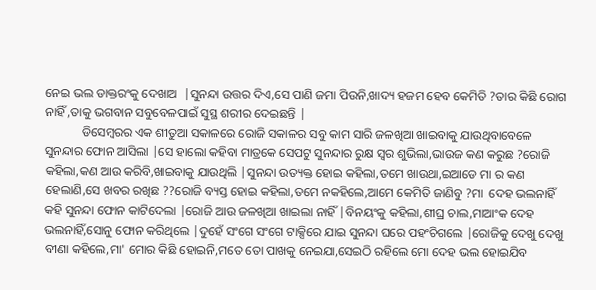ନେଇ ଭଲ ଡାକ୍ତରଂକୁ ଦେଖାଅ  |ସୁନନ୍ଦା ଉତ୍ତର ଦିଏ,ସେ ପାଣି ଜମା ପିଉନି,ଖାଦ୍ୟ ହଜମ ହେବ କେମିତି ?ତାର କିଛି ରୋଗ ନାହିଁ ,ତାକୁ ଭଗବାନ ସବୁବେଳପାଇଁ ସୁସ୍ଥ ଶରୀର ଦେଇଛନ୍ତି |
            ଡିସେମ୍ବରର ଏକ ଶୀତୁଆ ସକାଳରେ ରୋଜି ସକାଳର ସବୁ କାମ ସାରି ଜଳଖିଆ ଖାଇବାକୁ ଯାଉଥିବାବେଳେ ସୁନନ୍ଦାର ଫୋନ ଆସିଲା |ସେ ହାଲୋ କହିବା ମାତ୍ରକେ ସେପଟୁ ସୁନନ୍ଦାର ରୁକ୍ଷ ସ୍ବର ଶୁଭିଲା,ଭାଉଜ କଣ କରୁଛ ?ରୋଜି କହିଲା,କଣ ଆଉ କରିବି,ଖାଇବାକୁ ଯାଉଥିଲି |ସୁନନ୍ଦା ଉତ୍ୟକ୍ତ ହୋଇ କହିଲା,ତମେ ଖାଉଥା,ଇଆଡେ ମା ର କଣ ହେଲାଣି,ସେ ଖବର ରଖିଛ ??ରୋଜି ବ୍ୟସ୍ତ ହୋଇ କହିଲା,ତମେ ନକହିଲେ,ଆମେ କେମିତି ଜାଣିବୁ ?ମା  ଦେହ ଭଲନାହିଁ କହି ସୁନନ୍ଦା ଫୋନ କାଟିଦେଲା |ରୋଜି ଆଉ ଜଳଖିଆ ଖାଇଲା ନାହିଁ |ବିନୟଂକୁ କହିଲା,ଶୀଘ୍ର ଚାଲ,ମାଆଂକ ଦେହ ଭଲନାହିଁ,ସୋନୁ ଫୋନ କରିଥିଲେ |ଦୁହେଁ ସଂଗେ ସଂଗେ ଟାକ୍ସିରେ ଯାଇ ସୁନନ୍ଦା ଘରେ ପହଂଚିଗଲେ |ରୋଜିକୁ ଦେଖୁ ଦେଖୁ ବୀଣା କହିଲେ,ମା' ମୋର କିଛି ହୋଇନି,ମତେ ତୋ ପାଖକୁ ନେଇଯା,ସେଇଠି ରହିଲେ ମୋ ଦେହ ଭଲ ହୋଇଯିବ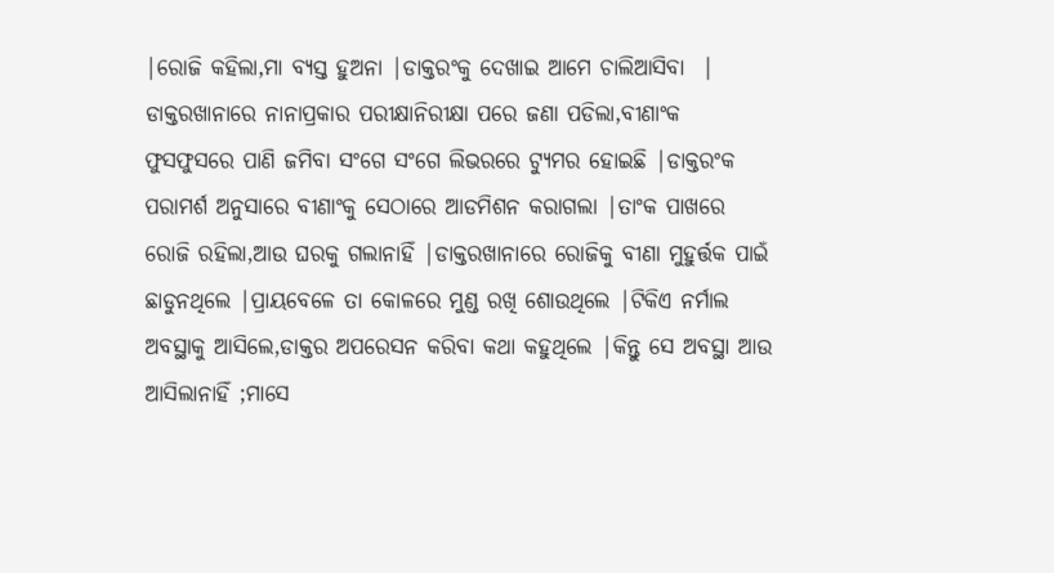|ରୋଜି କହିଲା,ମା ବ୍ୟସ୍ତ ହୁଅନା |ଡାକ୍ତରଂକୁ ଦେଖାଇ ଆମେ ଚାଲିଆସିବା  | ଡାକ୍ତରଖାନାରେ ନାନାପ୍ରକାର ପରୀକ୍ଷାନିରୀକ୍ଷା ପରେ ଜଣା ପଡିଲା,ବୀଣାଂକ ଫୁସଫୁସରେ ପାଣି ଜମିବା ସଂଗେ ସଂଗେ ଲିଭରରେ ଟ୍ୟୁମର ହୋଇଛି |ଡାକ୍ତରଂକ ପରାମର୍ଶ ଅନୁସାରେ ବୀଣାଂକୁ ସେଠାରେ ଆଡମିଶନ କରାଗଲା |ତାଂକ ପାଖରେ ରୋଜି ରହିଲା,ଆଉ ଘରକୁ ଗଲାନାହିଁ |ଡାକ୍ତରଖାନାରେ ରୋଜିକୁ ବୀଣା ମୁହୁର୍ତ୍ତକ ପାଇଁ ଛାଡୁନଥିଲେ |ପ୍ରାୟବେଳେ ତା କୋଳରେ ମୁଣ୍ଡ ରଖି ଶୋଉଥିଲେ |ଟିକିଏ ନର୍ମାଲ ଅବସ୍ଥାକୁ ଆସିଲେ,ଡାକ୍ତର ଅପରେସନ କରିବା କଥା କହୁଥିଲେ |କିନ୍ତୁ ସେ ଅବସ୍ଥା ଆଉ ଆସିଲାନାହିଁ ;ମାସେ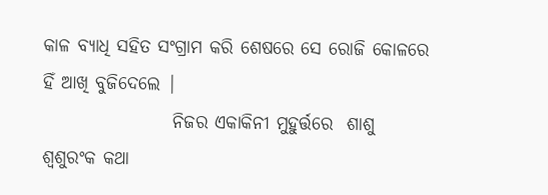କାଳ ବ୍ୟାଧି ସହିତ ସଂଗ୍ରାମ କରି ଶେଷରେ ସେ ରୋଜି କୋଳରେ ହିଁ ଆଖି ବୁଜିଦେଲେ |
                  ନିଜର ଏକାକିନୀ ମୁହୁର୍ତ୍ତରେ  ଶାଶୁ ଶ୍ବଶୁରଂକ କଥା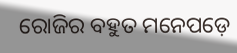ରୋଜିର ବହୁତ ମନେପଡ଼େ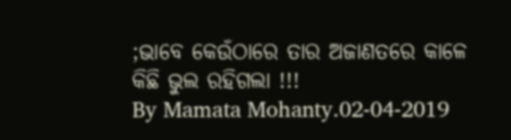;ଭାବେ କେଉଁଠାରେ ତାର ଅଜାଣତରେ କାଳେ କିଛି ଭୁଲ ରହିଗଲା !!!
By Mamata Mohanty.02-04-2019